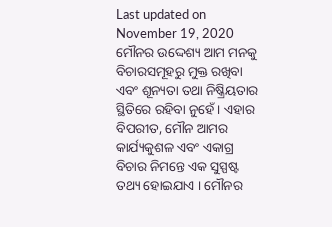Last updated on November 19, 2020
ମୌନର ଉଦ୍ଦେଶ୍ୟ ଆମ ମନକୁ ବିଚାରସମୂହରୁ ମୁକ୍ତ ରଖିବା ଏବଂ ଶୂନ୍ୟତା ତଥା ନିଷ୍କ୍ରିୟତାର ସ୍ଥିତିରେ ରହିବା ନୁହେଁ । ଏହାର ବିପରୀତ, ମୌନ ଆମର କାର୍ଯ୍ୟକୁଶଳ ଏବଂ ଏକାଗ୍ର ବିଚାର ନିମନ୍ତେ ଏକ ସୁସ୍ପଷ୍ଟ ତଥ୍ୟ ହୋଇଯାଏ । ମୌନର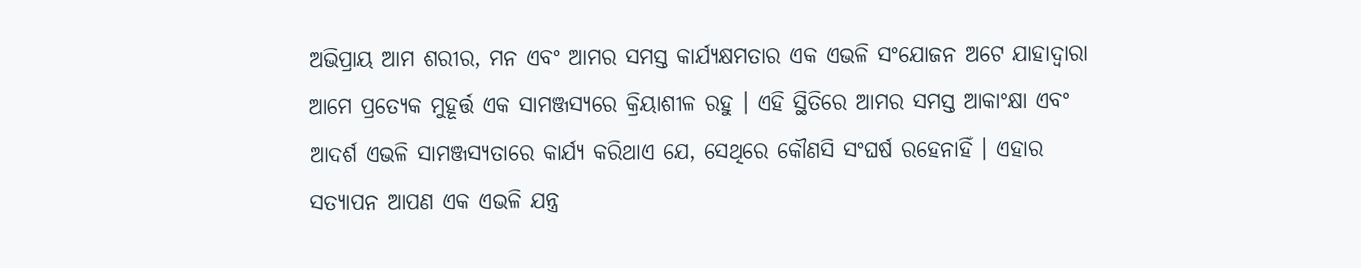ଅଭିପ୍ରାୟ ଆମ ଶରୀର, ମନ ଏବଂ ଆମର ସମସ୍ତ କାର୍ଯ୍ୟକ୍ଷମତାର ଏକ ଏଭଳି ସଂଯୋଜନ ଅଟେ ଯାହାଦ୍ୱାରା ଆମେ ପ୍ରତ୍ୟେକ ମୁହୂର୍ତ୍ତ ଏକ ସାମଞ୍ଜସ୍ୟରେ କ୍ରିୟାଶୀଳ ରହୁ । ଏହି ସ୍ଥିତିରେ ଆମର ସମସ୍ତ ଆକାଂକ୍ଷା ଏବଂ ଆଦର୍ଶ ଏଭଳି ସାମଞ୍ଜସ୍ୟତାରେ କାର୍ଯ୍ୟ କରିଥାଏ ଯେ, ସେଥିରେ କୌଣସି ସଂଘର୍ଷ ରହେନାହିଁ । ଏହାର ସତ୍ୟାପନ ଆପଣ ଏକ ଏଭଳି ଯନ୍ତ୍ର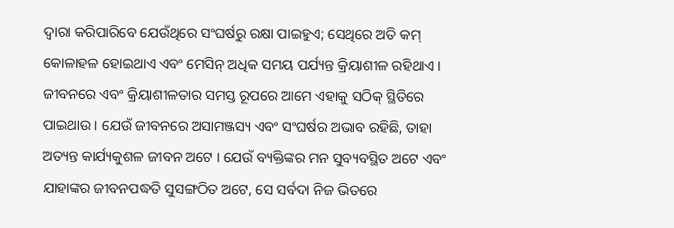ଦ୍ୱାରା କରିପାରିବେ ଯେଉଁଥିରେ ସଂଘର୍ଷରୁ ରକ୍ଷା ପାଇହୁଏ; ସେଥିରେ ଅତି କମ୍ କୋଳାହଳ ହୋଇଥାଏ ଏବଂ ମେସିନ୍ ଅଧିକ ସମୟ ପର୍ଯ୍ୟନ୍ତ କ୍ରିୟାଶୀଳ ରହିଥାଏ । ଜୀବନରେ ଏବଂ କ୍ରିୟାଶୀଳତାର ସମସ୍ତ ରୂପରେ ଆମେ ଏହାକୁ ସଠିକ୍ ସ୍ଥିତିରେ ପାଇଥାଉ । ଯେଉଁ ଜୀବନରେ ଅସାମଞ୍ଜସ୍ୟ ଏବଂ ସଂଘର୍ଷର ଅଭାବ ରହିଛି, ତାହା ଅତ୍ୟନ୍ତ କାର୍ଯ୍ୟକୁଶଳ ଜୀବନ ଅଟେ । ଯେଉଁ ବ୍ୟକ୍ତିଙ୍କର ମନ ସୁବ୍ୟବସ୍ଥିତ ଅଟେ ଏବଂ ଯାହାଙ୍କର ଜୀବନପଦ୍ଧତି ସୁସଙ୍ଗଠିତ ଅଟେ, ସେ ସର୍ବଦା ନିଜ ଭିତରେ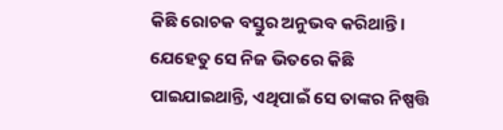କିଛି ରୋଚକ ବସ୍ତୁର ଅନୁଭବ କରିଥାନ୍ତି । ଯେହେତୁ ସେ ନିଜ ଭିତରେ କିଛି ପାଇଯାଇଥାନ୍ତି, ଏଥିପାଇଁ ସେ ତାଙ୍କର ନିଷ୍ପତ୍ତି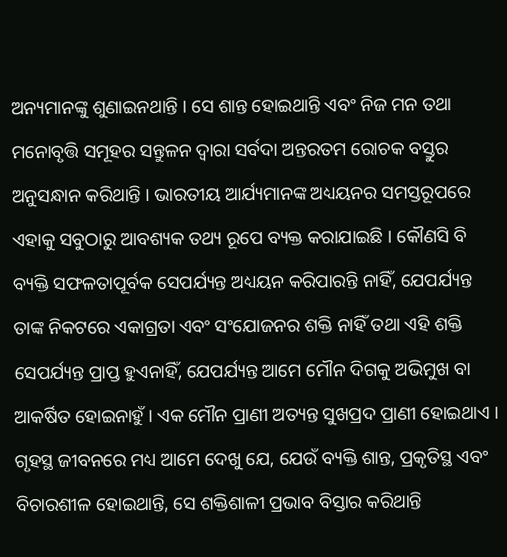ଅନ୍ୟମାନଙ୍କୁ ଶୁଣାଇନଥାନ୍ତି । ସେ ଶାନ୍ତ ହୋଇଥାନ୍ତି ଏବଂ ନିଜ ମନ ତଥା ମନୋବୃତ୍ତି ସମୂହର ସନ୍ତୁଳନ ଦ୍ୱାରା ସର୍ବଦା ଅନ୍ତରତମ ରୋଚକ ବସ୍ତୁର ଅନୁସନ୍ଧାନ କରିଥାନ୍ତି । ଭାରତୀୟ ଆର୍ଯ୍ୟମାନଙ୍କ ଅଧ୍ୟୟନର ସମସ୍ତରୂପରେ ଏହାକୁ ସବୁଠାରୁ ଆବଶ୍ୟକ ତଥ୍ୟ ରୂପେ ବ୍ୟକ୍ତ କରାଯାଇଛି । କୌଣସି ବି ବ୍ୟକ୍ତି ସଫଳତାପୂର୍ବକ ସେପର୍ଯ୍ୟନ୍ତ ଅଧ୍ୟୟନ କରିପାରନ୍ତି ନାହିଁ, ଯେପର୍ଯ୍ୟନ୍ତ ତାଙ୍କ ନିକଟରେ ଏକାଗ୍ରତା ଏବଂ ସଂଯୋଜନର ଶକ୍ତି ନାହିଁ ତଥା ଏହି ଶକ୍ତି ସେପର୍ଯ୍ୟନ୍ତ ପ୍ରାପ୍ତ ହୁଏନାହିଁ, ଯେପର୍ଯ୍ୟନ୍ତ ଆମେ ମୌନ ଦିଗକୁ ଅଭିମୁଖ ବା ଆକର୍ଷିତ ହୋଇନାହୁଁ । ଏକ ମୌନ ପ୍ରାଣୀ ଅତ୍ୟନ୍ତ ସୁଖପ୍ରଦ ପ୍ରାଣୀ ହୋଇଥାଏ । ଗୃହସ୍ଥ ଜୀବନରେ ମଧ୍ୟ ଆମେ ଦେଖୁ ଯେ, ଯେଉଁ ବ୍ୟକ୍ତି ଶାନ୍ତ, ପ୍ରକୃତିସ୍ଥ ଏବଂ ବିଚାରଶୀଳ ହୋଇଥାନ୍ତି, ସେ ଶକ୍ତିଶାଳୀ ପ୍ରଭାବ ବିସ୍ତାର କରିଥାନ୍ତି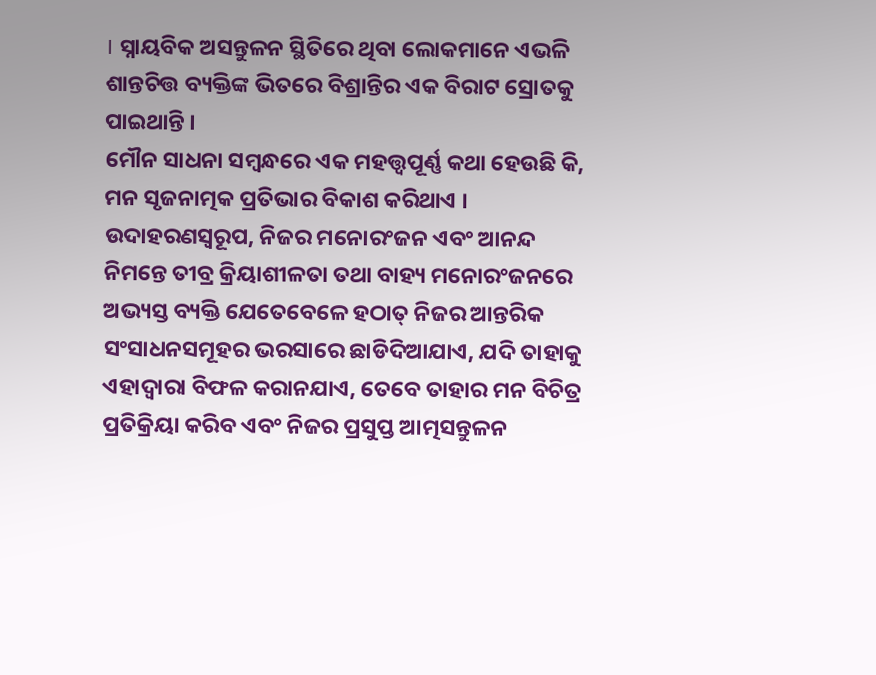। ସ୍ନାୟବିକ ଅସନ୍ତୁଳନ ସ୍ଥିତିରେ ଥିବା ଲୋକମାନେ ଏଭଳି ଶାନ୍ତଚିତ୍ତ ବ୍ୟକ୍ତିଙ୍କ ଭିତରେ ବିଶ୍ରାନ୍ତିର ଏକ ବିରାଟ ସ୍ରୋତକୁ ପାଇଥାନ୍ତି ।
ମୌନ ସାଧନା ସମ୍ବନ୍ଧରେ ଏକ ମହତ୍ତ୍ୱପୂର୍ଣ୍ଣ କଥା ହେଉଛି କି, ମନ ସୃଜନାତ୍ମକ ପ୍ରତିଭାର ବିକାଶ କରିଥାଏ । ଉଦାହରଣସ୍ୱରୂପ, ନିଜର ମନୋରଂଜନ ଏବଂ ଆନନ୍ଦ ନିମନ୍ତେ ତୀବ୍ର କ୍ରିୟାଶୀଳତା ତଥା ବାହ୍ୟ ମନୋରଂଜନରେ ଅଭ୍ୟସ୍ତ ବ୍ୟକ୍ତି ଯେତେବେଳେ ହଠାତ୍ ନିଜର ଆନ୍ତରିକ ସଂସାଧନସମୂହର ଭରସାରେ ଛାଡିଦିଆଯାଏ, ଯଦି ତାହାକୁ ଏହାଦ୍ୱାରା ବିଫଳ କରାନଯାଏ, ତେବେ ତାହାର ମନ ବିଚିତ୍ର ପ୍ରତିକ୍ରିୟା କରିବ ଏବଂ ନିଜର ପ୍ରସୁପ୍ତ ଆତ୍ମସନ୍ତୁଳନ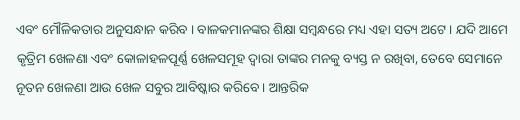ଏବଂ ମୌଳିକତାର ଅନୁସନ୍ଧାନ କରିବ । ବାଳକମାନଙ୍କର ଶିକ୍ଷା ସମ୍ବନ୍ଧରେ ମଧ୍ୟ ଏହା ସତ୍ୟ ଅଟେ । ଯଦି ଆମେ କୃତ୍ରିମ ଖେଳଣା ଏବଂ କୋଳାହଳପୂର୍ଣ୍ଣ ଖେଳସମୂହ ଦ୍ୱାରା ତାଙ୍କର ମନକୁ ବ୍ୟସ୍ତ ନ ରଖିବା, ତେବେ ସେମାନେ ନୂତନ ଖେଳଣା ଆଉ ଖେଳ ସବୁର ଆବିଷ୍କାର କରିବେ । ଆନ୍ତରିକ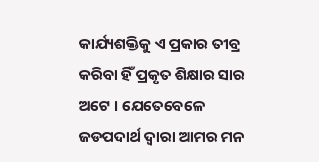କାର୍ଯ୍ୟଶକ୍ତିକୁ ଏ ପ୍ରକାର ତୀବ୍ର କରିବା ହିଁ ପ୍ରକୃତ ଶିକ୍ଷାର ସାର ଅଟେ । ଯେତେବେଳେ ଜଡପଦାର୍ଥ ଦ୍ୱାରା ଆମର ମନ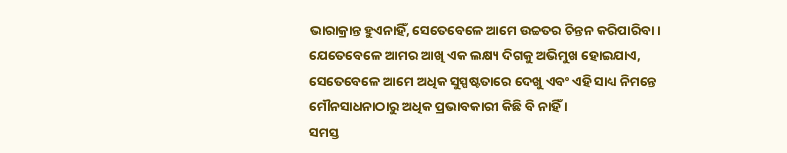ଭାରାକ୍ରାନ୍ତ ହୁଏନାହିଁ, ସେତେବେଳେ ଆମେ ଉଚ୍ଚତର ଚିନ୍ତନ କରିପାରିବା । ଯେତେବେଳେ ଆମର ଆଖି ଏକ ଲକ୍ଷ୍ୟ ଦିଗକୁ ଅଭିମୁଖ ହୋଇଯାଏ, ସେତେବେଳେ ଆମେ ଅଧିକ ସୁସ୍ପଷ୍ଟତାରେ ଦେଖୁ ଏବଂ ଏହି ସାଧ୍ୟ ନିମନ୍ତେ ମୌନସାଧନାଠାରୁ ଅଧିକ ପ୍ରଭାବକାରୀ କିଛି ବି ନାହିଁ ।
ସମସ୍ତ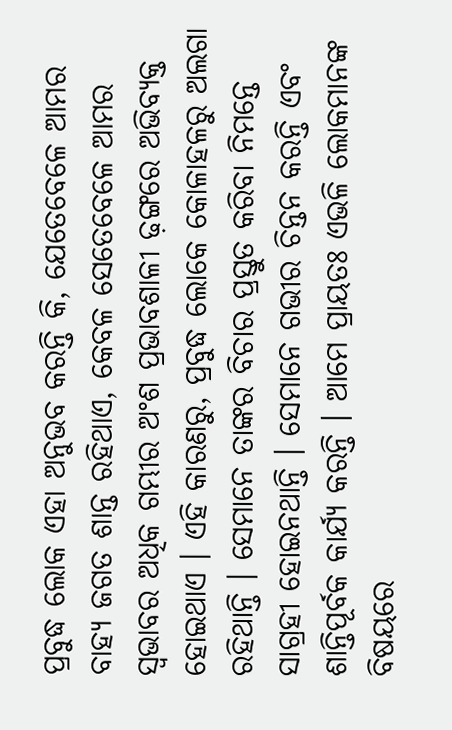ପ୍ରବୁଦ୍ଧ ଲୋକ ଏହା ଅନୁଭବ କରନ୍ତି କି, ଯେତେବେଳେ ଆମର ବାହ୍ୟ ଜଗତ ଶାନ୍ତ ରହିଥାଏ, କେବଳ ସେତେବେଳେ ଆମର ସ୍ୱଭାବର ଅଧିକ ଗମ୍ଭୀର ଅଂଶ ପ୍ରଭାବଶାଳୀ ଢ଼ଙ୍ଗରେ ଅଭିବ୍ୟକ୍ତ ହୋଇଥାଏ । ଏହି କାରଣରୁ, ପ୍ରବୁଦ୍ଧ ଲୋକେ କୋଳାହଳରୁ ଅଲଗା ରହିଥାନ୍ତି । ସେମାନେ ତାଙ୍କର ବିଚାର ପ୍ରସ୍ତୁତ କରିବା ନିମନ୍ତେ ସାଗ୍ରହୀ ହୋଇନଥାନ୍ତି । ସେମାନେ ଗଭୀର ଚିନ୍ତନ କରନ୍ତି ଏବଂ ଶାନ୍ତିପୂର୍ବକ କାର୍ଯ୍ୟ କରନ୍ତି । ଆମେ ପ୍ରାୟତଃ ଏଭଳି ଲୋକମାନଙ୍କ ବିଷୟରେ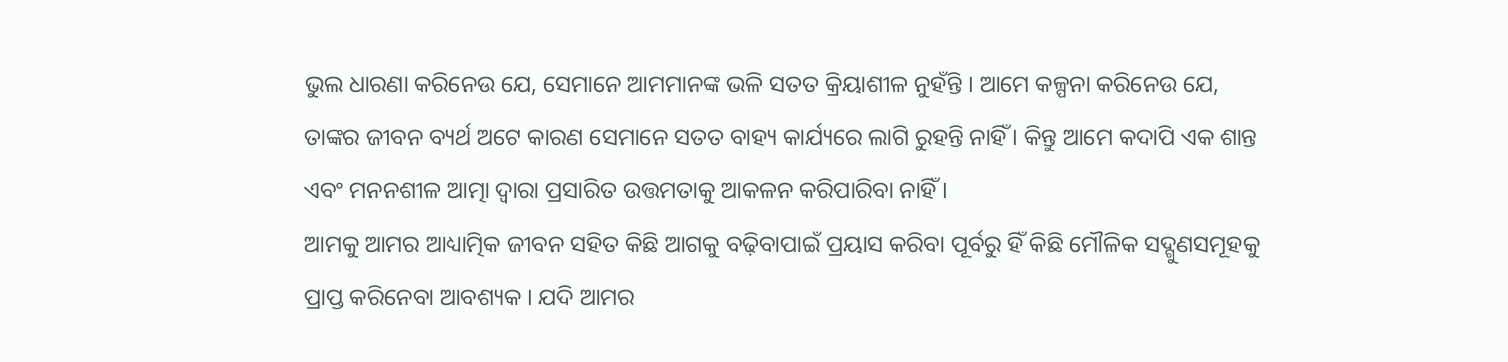ଭୁଲ ଧାରଣା କରିନେଉ ଯେ, ସେମାନେ ଆମମାନଙ୍କ ଭଳି ସତତ କ୍ରିୟାଶୀଳ ନୁହଁନ୍ତି । ଆମେ କଳ୍ପନା କରିନେଉ ଯେ, ତାଙ୍କର ଜୀବନ ବ୍ୟର୍ଥ ଅଟେ କାରଣ ସେମାନେ ସତତ ବାହ୍ୟ କାର୍ଯ୍ୟରେ ଲାଗି ରୁହନ୍ତି ନାହିଁ । କିନ୍ତୁ ଆମେ କଦାପି ଏକ ଶାନ୍ତ ଏବଂ ମନନଶୀଳ ଆତ୍ମା ଦ୍ୱାରା ପ୍ରସାରିତ ଉତ୍ତମତାକୁ ଆକଳନ କରିପାରିବା ନାହିଁ ।
ଆମକୁ ଆମର ଆଧ୍ୟାତ୍ମିକ ଜୀବନ ସହିତ କିଛି ଆଗକୁ ବଢ଼ିବାପାଇଁ ପ୍ରୟାସ କରିବା ପୂର୍ବରୁ ହିଁ କିଛି ମୌଳିକ ସଦ୍ଗୁଣସମୂହକୁ ପ୍ରାପ୍ତ କରିନେବା ଆବଶ୍ୟକ । ଯଦି ଆମର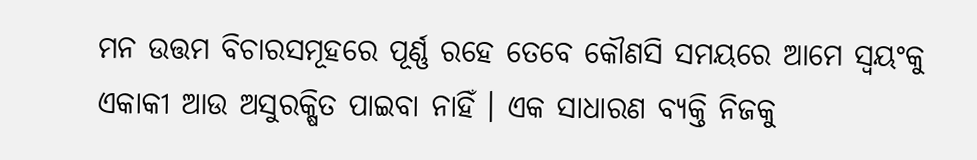ମନ ଉତ୍ତମ ବିଚାରସମୂହରେ ପୂର୍ଣ୍ଣ ରହେ ତେବେ କୌଣସି ସମୟରେ ଆମେ ସ୍ୱୟଂକୁ ଏକାକୀ ଆଉ ଅସୁରକ୍ଷିତ ପାଇବା ନାହିଁ । ଏକ ସାଧାରଣ ବ୍ୟକ୍ତି ନିଜକୁ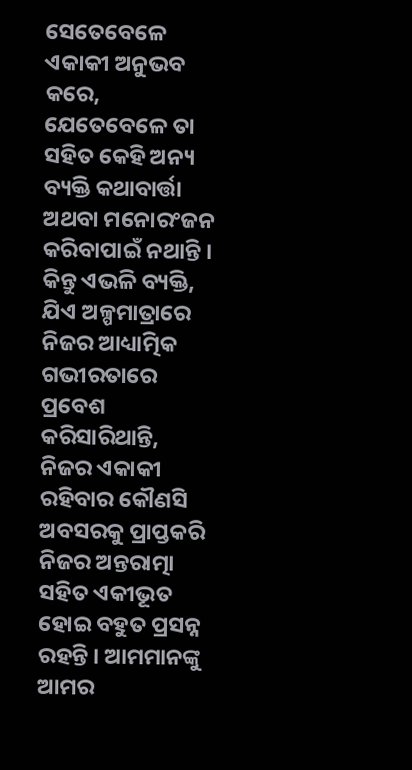ସେତେବେଳେ ଏକାକୀ ଅନୁଭବ କରେ, ଯେତେବେଳେ ତା ସହିତ କେହି ଅନ୍ୟ ବ୍ୟକ୍ତି କଥାବାର୍ତ୍ତା ଅଥବା ମନୋରଂଜନ କରିବାପାଇଁ ନଥାନ୍ତି । କିନ୍ତୁ ଏଭଳି ବ୍ୟକ୍ତି, ଯିଏ ଅଳ୍ପମାତ୍ରାରେ ନିଜର ଆଧ୍ୟାତ୍ମିକ ଗଭୀରତାରେ ପ୍ରବେଶ କରିସାରିଥାନ୍ତି, ନିଜର ଏକାକୀ ରହିବାର କୌଣସି ଅବସରକୁ ପ୍ରାପ୍ତକରି ନିଜର ଅନ୍ତରାତ୍ମା ସହିତ ଏକୀଭୂତ ହୋଇ ବହୁତ ପ୍ରସନ୍ନ ରହନ୍ତି । ଆମମାନଙ୍କୁ ଆମର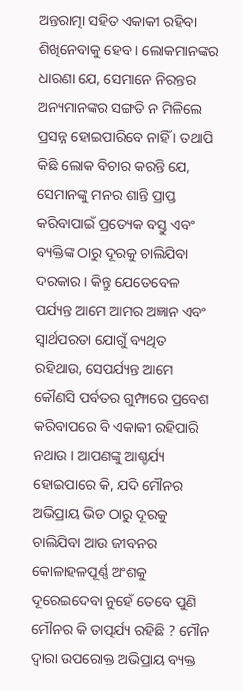ଅନ୍ତରାତ୍ମା ସହିତ ଏକାକୀ ରହିବା ଶିଖିନେବାକୁ ହେବ । ଲୋକମାନଙ୍କର ଧାରଣା ଯେ, ସେମାନେ ନିରନ୍ତର ଅନ୍ୟମାନଙ୍କର ସଙ୍ଗତି ନ ମିଳିଲେ ପ୍ରସନ୍ନ ହୋଇପାରିବେ ନାହିଁ । ତଥାପି କିଛି ଲୋକ ବିଚାର କରନ୍ତି ଯେ, ସେମାନଙ୍କୁ ମନର ଶାନ୍ତି ପ୍ରାପ୍ତ କରିବାପାଇଁ ପ୍ରତ୍ୟେକ ବସ୍ତୁ ଏବଂ ବ୍ୟକ୍ତିଙ୍କ ଠାରୁ ଦୂରକୁ ଚାଲିଯିବା ଦରକାର । କିନ୍ତୁ ଯେତେବେଳ ପର୍ଯ୍ୟନ୍ତ ଆମେ ଆମର ଅଜ୍ଞାନ ଏବଂ ସ୍ୱାର୍ଥପରତା ଯୋଗୁଁ ବ୍ୟଥିତ ରହିଥାଉ, ସେପର୍ଯ୍ୟନ୍ତ ଆମେ କୌଣସି ପର୍ବତର ଗୁମ୍ଫାରେ ପ୍ରବେଶ କରିବାପରେ ବି ଏକାକୀ ରହିପାରି ନଥାଉ । ଆପଣଙ୍କୁ ଆଶ୍ଚର୍ଯ୍ୟ ହୋଇପାରେ କି, ଯଦି ମୌନର ଅଭିପ୍ରାୟ ଭିଡ ଠାରୁ ଦୂରକୁ ଚାଲିଯିବା ଆଉ ଜୀବନର କୋଳାହଳପୂର୍ଣ୍ଣ ଅଂଶକୁ ଦୂରେଇଦେବା ନୁହେଁ ତେବେ ପୁଣି ମୌନର କି ତାତ୍ପର୍ଯ୍ୟ ରହିଛି ? ମୌନ ଦ୍ୱାରା ଉପରୋକ୍ତ ଅଭିପ୍ରାୟ ବ୍ୟକ୍ତ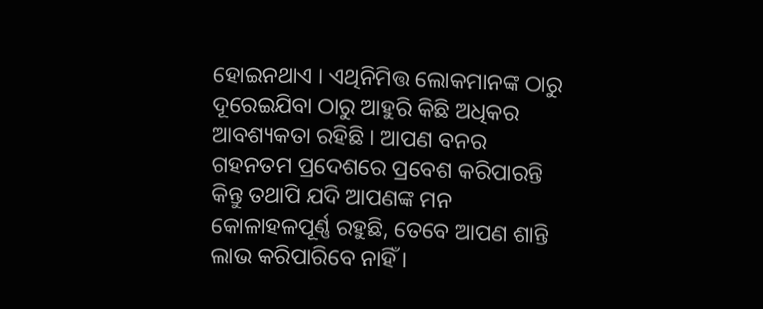ହୋଇନଥାଏ । ଏଥିନିମିତ୍ତ ଲୋକମାନଙ୍କ ଠାରୁ ଦୂରେଇଯିବା ଠାରୁ ଆହୁରି କିଛି ଅଧିକର ଆବଶ୍ୟକତା ରହିଛି । ଆପଣ ବନର ଗହନତମ ପ୍ରଦେଶରେ ପ୍ରବେଶ କରିପାରନ୍ତି କିନ୍ତୁ ତଥାପି ଯଦି ଆପଣଙ୍କ ମନ କୋଳାହଳପୂର୍ଣ୍ଣ ରହୁଛି, ତେବେ ଆପଣ ଶାନ୍ତି ଲାଭ କରିପାରିବେ ନାହିଁ ।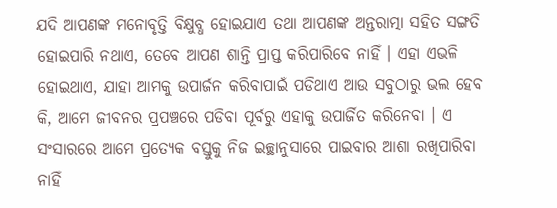ଯଦି ଆପଣଙ୍କ ମନୋବୃତ୍ତି ବିକ୍ଷୁବ୍ଧ ହୋଇଯାଏ ତଥା ଆପଣଙ୍କ ଅନ୍ତରାତ୍ମା ସହିତ ସଙ୍ଗତି ହୋଇପାରି ନଥାଏ, ତେବେ ଆପଣ ଶାନ୍ତି ପ୍ରାପ୍ତ କରିପାରିବେ ନାହିଁ । ଏହା ଏଭଳି ହୋଇଥାଏ, ଯାହା ଆମକୁ ଉପାର୍ଜନ କରିବାପାଇଁ ପଡିଥାଏ ଆଉ ସବୁଠାରୁ ଭଲ ହେବ କି, ଆମେ ଜୀବନର ପ୍ରପଞ୍ଚରେ ପଡିବା ପୂର୍ବରୁ ଏହାକୁ ଉପାର୍ଜିତ କରିନେବା । ଏ ସଂସାରରେ ଆମେ ପ୍ରତ୍ୟେକ ବସ୍ତୁକୁ ନିଜ ଇଚ୍ଛାନୁସାରେ ପାଇବାର ଆଶା ରଖିପାରିବା ନାହିଁ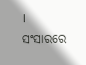। ସଂସାରରେ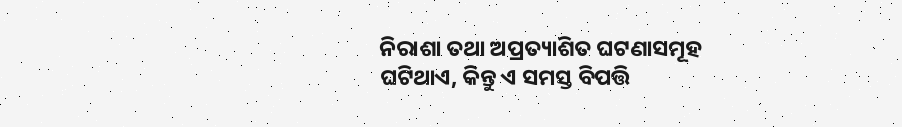ନିରାଶା ତଥା ଅପ୍ରତ୍ୟାଶିତ ଘଟଣାସମୂହ ଘଟିଥାଏ, କିନ୍ତୁ ଏ ସମସ୍ତ ବିପତ୍ତି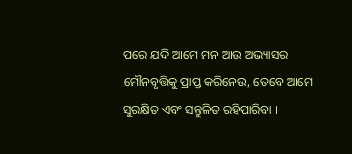ପରେ ଯଦି ଆମେ ମନ ଆଉ ଅଭ୍ୟାସର ମୌନବୃତ୍ତିକୁ ପ୍ରାପ୍ତ କରିନେଉ, ତେବେ ଆମେ ସୁରକ୍ଷିତ ଏବଂ ସନ୍ତୁଳିତ ରହିପାରିବା ।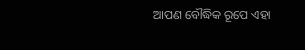ଆପଣ ବୌଦ୍ଧିକ ରୂପେ ଏହା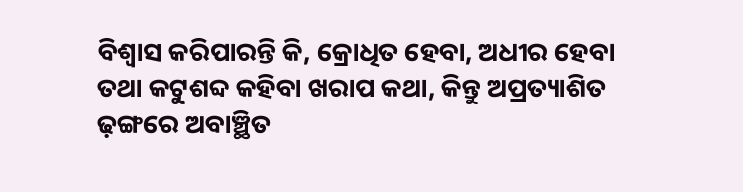ବିଶ୍ୱାସ କରିପାରନ୍ତି କି, କ୍ରୋଧିତ ହେବା, ଅଧୀର ହେବା ତଥା କଟୁଶବ୍ଦ କହିବା ଖରାପ କଥା, କିନ୍ତୁ ଅପ୍ରତ୍ୟାଶିତ ଢ଼ଙ୍ଗରେ ଅବାଞ୍ଛିତ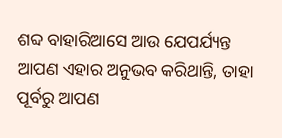ଶବ୍ଦ ବାହାରିଆସେ ଆଉ ଯେପର୍ଯ୍ୟନ୍ତ ଆପଣ ଏହାର ଅନୁଭବ କରିଥାନ୍ତି, ତାହା ପୂର୍ବରୁ ଆପଣ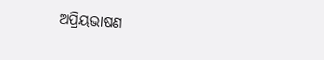ଅପ୍ରିୟଭାଷଣ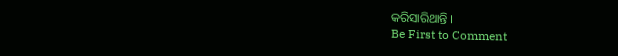କରିସାରିଥାନ୍ତି ।
Be First to Comment